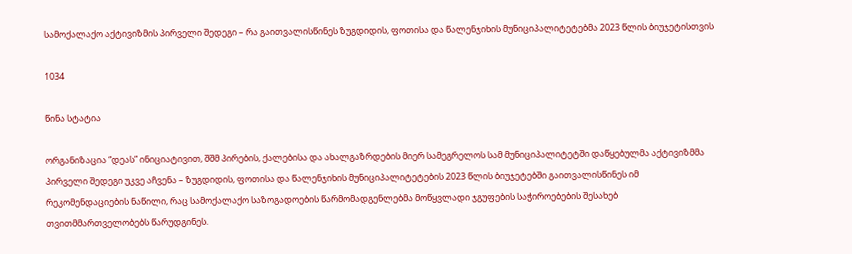სამოქალაქო აქტივიზმის პირველი შედეგი – რა გაითვალისწინეს ზუგდიდის, ფოთისა და წალენჯიხის მუნიციპალიტეტებმა 2023 წლის ბიუჯეტისთვის

1034

წინა სტატია

ორგანიზაცია “დეას” ინიციატივით, შშმ პირების, ქალებისა და ახალგაზრდების მიერ სამეგრელოს სამ მუნიციპალიტეტში დაწყებულმა აქტივიზმმა პირველი შედეგი უკვე აჩვენა – ზუგდიდის, ფოთისა და წალენჯიხის მუნიციპალიტეტების 2023 წლის ბიუჯეტებში გაითვალისწინეს იმ რეკომენდაციების ნაწილი, რაც სამოქალაქო საზოგადოების წარმომადგენლებმა მოწყვლადი ჯგუფების საჭიროებების შესახებ თვითმმართველობებს წარუდგინეს.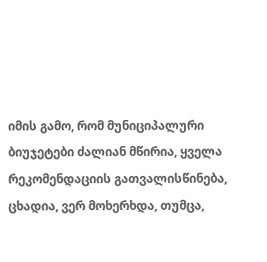იმის გამო, რომ მუნიციპალური ბიუჯეტები ძალიან მწირია, ყველა რეკომენდაციის გათვალისწინება, ცხადია, ვერ მოხერხდა, თუმცა,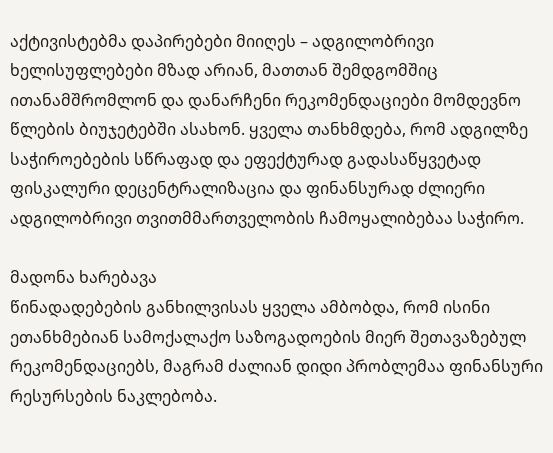აქტივისტებმა დაპირებები მიიღეს – ადგილობრივი ხელისუფლებები მზად არიან, მათთან შემდგომშიც ითანამშრომლონ და დანარჩენი რეკომენდაციები მომდევნო წლების ბიუჯეტებში ასახონ. ყველა თანხმდება, რომ ადგილზე საჭიროებების სწრაფად და ეფექტურად გადასაწყვეტად ფისკალური დეცენტრალიზაცია და ფინანსურად ძლიერი ადგილობრივი თვითმმართველობის ჩამოყალიბებაა საჭირო.

მადონა ხარებავა
წინადადებების განხილვისას ყველა ამბობდა, რომ ისინი ეთანხმებიან სამოქალაქო საზოგადოების მიერ შეთავაზებულ რეკომენდაციებს, მაგრამ ძალიან დიდი პრობლემაა ფინანსური რესურსების ნაკლებობა.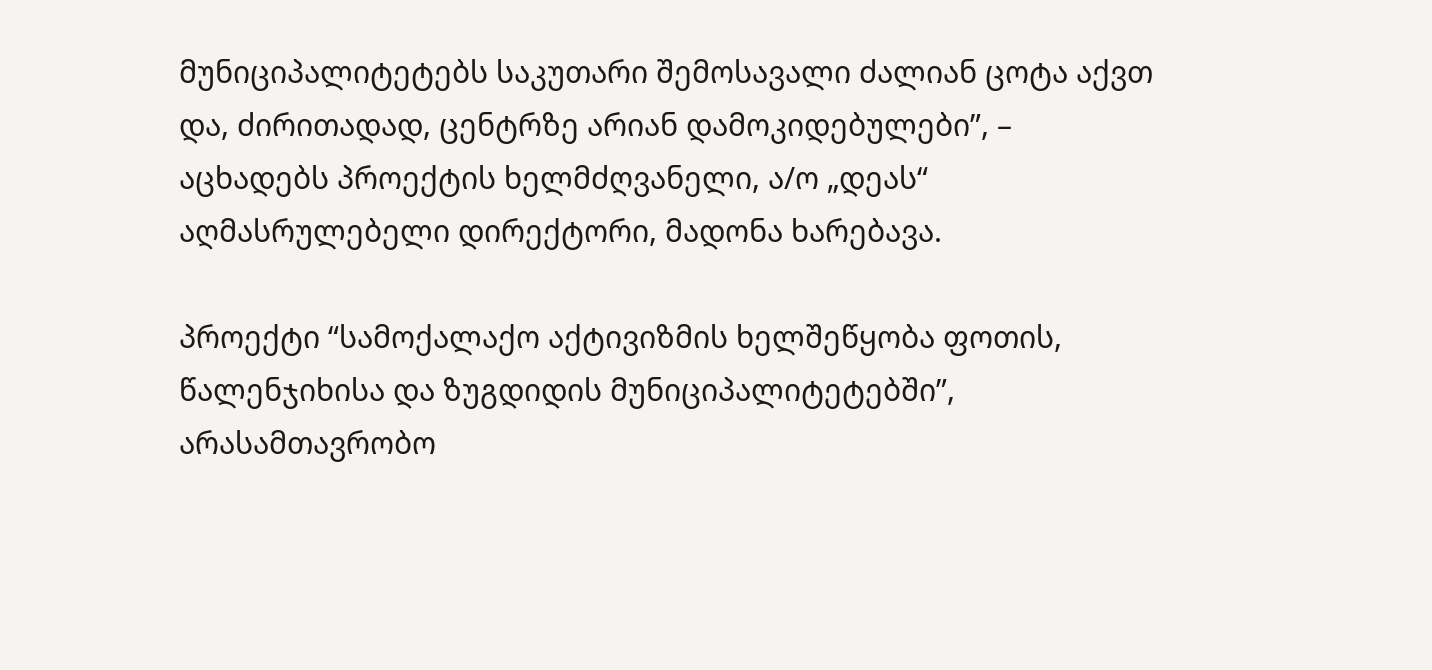მუნიციპალიტეტებს საკუთარი შემოსავალი ძალიან ცოტა აქვთ და, ძირითადად, ცენტრზე არიან დამოკიდებულები”, – აცხადებს პროექტის ხელმძღვანელი, ა/ო „დეას“ აღმასრულებელი დირექტორი, მადონა ხარებავა.

პროექტი “სამოქალაქო აქტივიზმის ხელშეწყობა ფოთის, წალენჯიხისა და ზუგდიდის მუნიციპალიტეტებში”, არასამთავრობო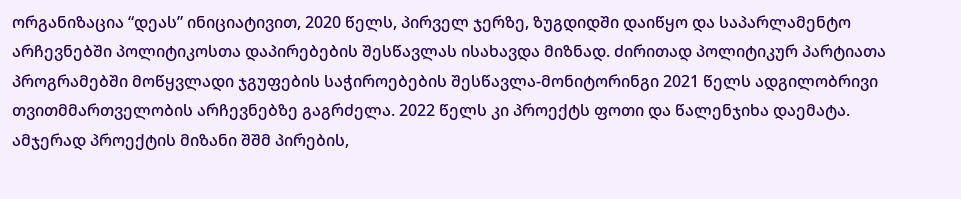ორგანიზაცია “დეას” ინიციატივით, 2020 წელს, პირველ ჯერზე, ზუგდიდში დაიწყო და საპარლამენტო არჩევნებში პოლიტიკოსთა დაპირებების შესწავლას ისახავდა მიზნად. ძირითად პოლიტიკურ პარტიათა პროგრამებში მოწყვლადი ჯგუფების საჭიროებების შესწავლა-მონიტორინგი 2021 წელს ადგილობრივი თვითმმართველობის არჩევნებზე გაგრძელა. 2022 წელს კი პროექტს ფოთი და წალენჯიხა დაემატა. ამჯერად პროექტის მიზანი შშმ პირების,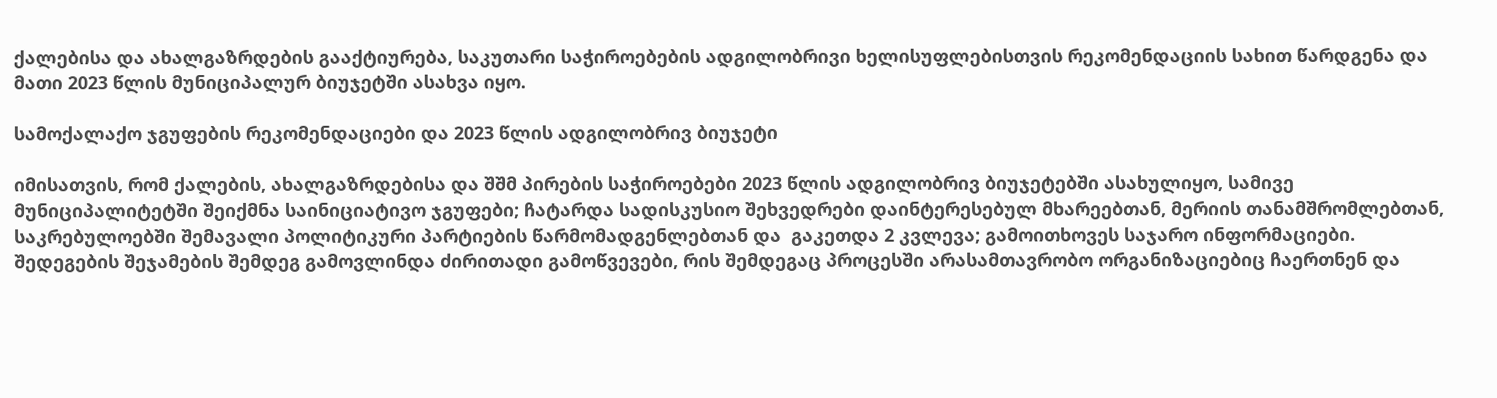ქალებისა და ახალგაზრდების გააქტიურება, საკუთარი საჭიროებების ადგილობრივი ხელისუფლებისთვის რეკომენდაციის სახით წარდგენა და მათი 2023 წლის მუნიციპალურ ბიუჯეტში ასახვა იყო.

სამოქალაქო ჯგუფების რეკომენდაციები და 2023 წლის ადგილობრივ ბიუჯეტი

იმისათვის, რომ ქალების, ახალგაზრდებისა და შშმ პირების საჭიროებები 2023 წლის ადგილობრივ ბიუჯეტებში ასახულიყო, სამივე მუნიციპალიტეტში შეიქმნა საინიციატივო ჯგუფები; ჩატარდა სადისკუსიო შეხვედრები დაინტერესებულ მხარეებთან, მერიის თანამშრომლებთან, საკრებულოებში შემავალი პოლიტიკური პარტიების წარმომადგენლებთან და  გაკეთდა 2 კვლევა; გამოითხოვეს საჯარო ინფორმაციები. შედეგების შეჯამების შემდეგ გამოვლინდა ძირითადი გამოწვევები, რის შემდეგაც პროცესში არასამთავრობო ორგანიზაციებიც ჩაერთნენ და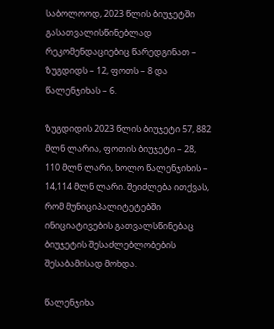საბოლოოდ, 2023 წლის ბიუჯეტში გასათვალისწინებლად რეკომენდაციებიც წარედგინათ – ზუგდიდს – 12, ფოთს – 8 და წალენჯიხას – 6.

ზუგდიდის 2023 წლის ბიუჯეტი 57, 882 მლნ ლარია, ფოთის ბიუჯეტი – 28, 110 მლნ ლარი, ხოლო წალენჯიხის – 14,114 მლნ ლარი. შეიძლება ითქვას, რომ მუნიციპალიტეტებში ინიციატივების გათვალსწინებაც ბიუჯეტის შესაძლებლობების შესაბამისად მოხდა.

წალენჯიხა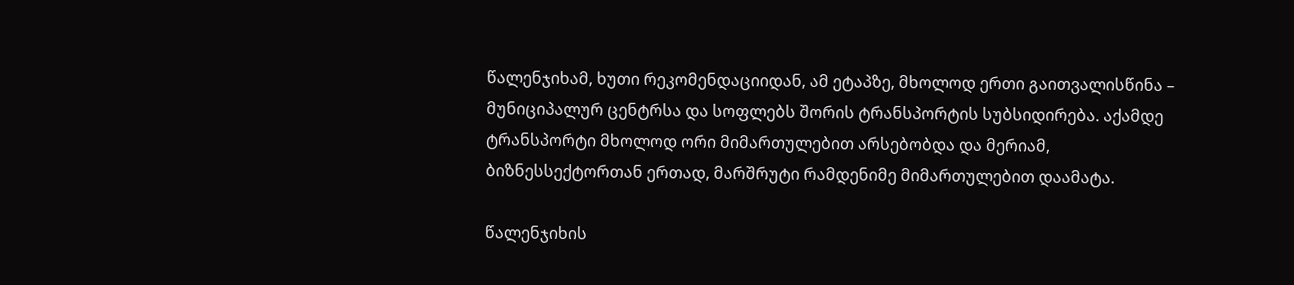წალენჯიხამ, ხუთი რეკომენდაციიდან, ამ ეტაპზე, მხოლოდ ერთი გაითვალისწინა – მუნიციპალურ ცენტრსა და სოფლებს შორის ტრანსპორტის სუბსიდირება. აქამდე ტრანსპორტი მხოლოდ ორი მიმართულებით არსებობდა და მერიამ, ბიზნესსექტორთან ერთად, მარშრუტი რამდენიმე მიმართულებით დაამატა.

წალენჯიხის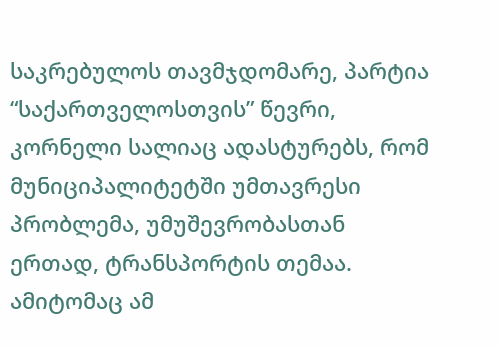საკრებულოს თავმჯდომარე, პარტია “საქართველოსთვის” წევრი, კორნელი სალიაც ადასტურებს, რომ მუნიციპალიტეტში უმთავრესი პრობლემა, უმუშევრობასთან ერთად, ტრანსპორტის თემაა. ამიტომაც ამ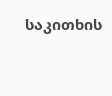საკითხის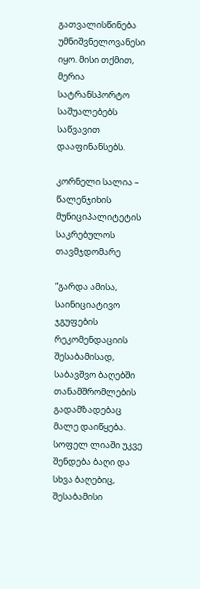გათვალისწინება უმნიშვნელოვანესი იყო. მისი თქმით, მერია სატრანსპორტო საშუალებებს საწვავით დააფინანსებს.

კორნელი სალია – წალენჯიხის მუნიციპალიტეტის საკრებულოს თავმჯდომარე

“გარდა ამისა, საინიციატივო ჯგუფების რეკომენდაციის შესაბამისად, საბავშვო ბაღებში თანამშრომლების გადამზადებაც მალე დაიწყება. სოფელ ლიაში უკვე შენდება ბაღი და სხვა ბაღებიც, შესაბამისი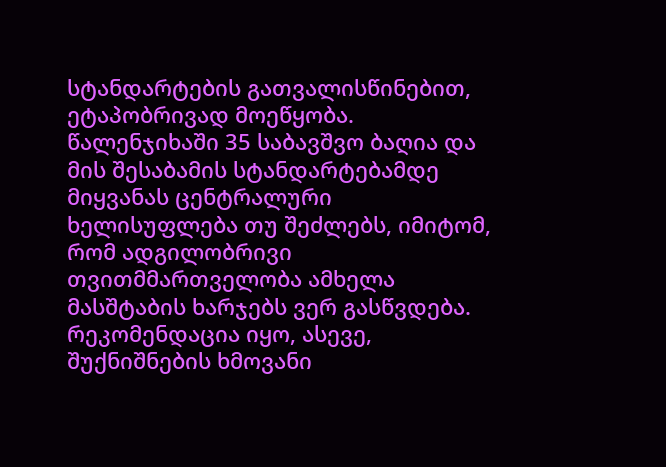სტანდარტების გათვალისწინებით, ეტაპობრივად მოეწყობა. წალენჯიხაში 35 საბავშვო ბაღია და მის შესაბამის სტანდარტებამდე მიყვანას ცენტრალური ხელისუფლება თუ შეძლებს, იმიტომ, რომ ადგილობრივი თვითმმართველობა ამხელა მასშტაბის ხარჯებს ვერ გასწვდება. რეკომენდაცია იყო, ასევე, შუქნიშნების ხმოვანი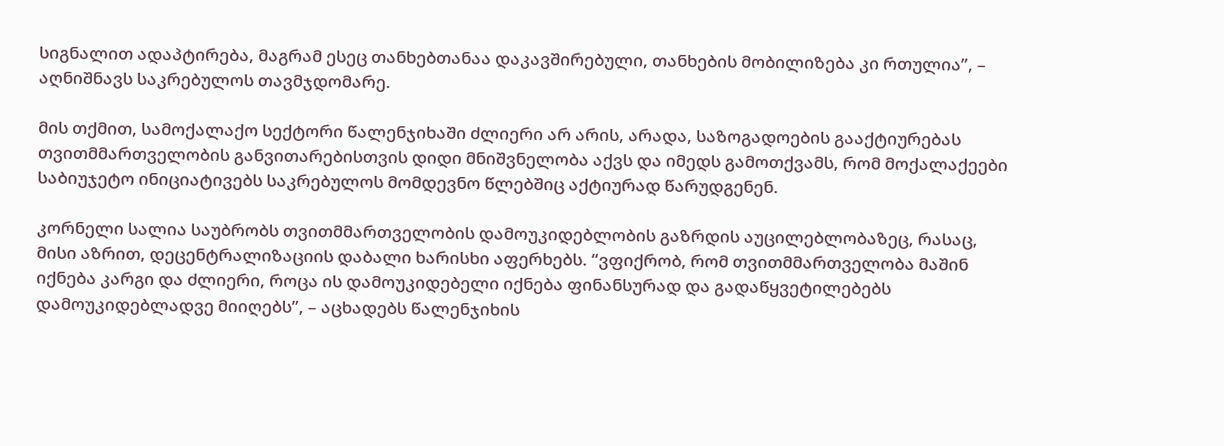სიგნალით ადაპტირება, მაგრამ ესეც თანხებთანაა დაკავშირებული, თანხების მობილიზება კი რთულია”, – აღნიშნავს საკრებულოს თავმჯდომარე.

მის თქმით, სამოქალაქო სექტორი წალენჯიხაში ძლიერი არ არის, არადა, საზოგადოების გააქტიურებას თვითმმართველობის განვითარებისთვის დიდი მნიშვნელობა აქვს და იმედს გამოთქვამს, რომ მოქალაქეები საბიუჯეტო ინიციატივებს საკრებულოს მომდევნო წლებშიც აქტიურად წარუდგენენ.

კორნელი სალია საუბრობს თვითმმართველობის დამოუკიდებლობის გაზრდის აუცილებლობაზეც, რასაც, მისი აზრით, დეცენტრალიზაციის დაბალი ხარისხი აფერხებს. “ვფიქრობ, რომ თვითმმართველობა მაშინ იქნება კარგი და ძლიერი, როცა ის დამოუკიდებელი იქნება ფინანსურად და გადაწყვეტილებებს დამოუკიდებლადვე მიიღებს”, – აცხადებს წალენჯიხის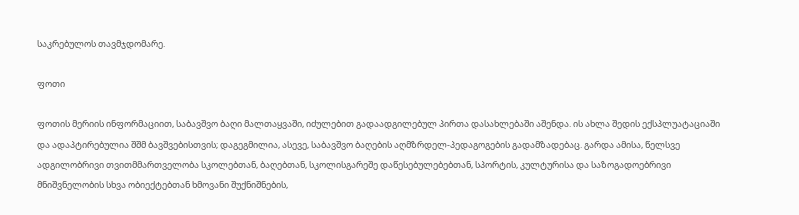საკრებულოს თავმჯდომარე.

ფოთი

ფოთის მერიის ინფორმაციით, საბავშვო ბაღი მალთაყვაში, იძულებით გადაადგილებულ პირთა დასახლებაში აშენდა. ის ახლა შედის ექსპლუატაციაში და ადაპტირებულია შშმ ბავშვებისთვის; დაგეგმილია, ასევე, საბავშვო ბაღების აღმზრდელ-პედაგოგების გადამზადებაც. გარდა ამისა, წელსვე ადგილობრივი თვითმმართველობა სკოლებთან, ბაღებთან, სკოლისგარეშე დაწესებულებებთან, სპორტის, კულტურისა და საზოგადოებრივი მნიშვნელობის სხვა ობიექტებთან ხმოვანი შუქნიშნების,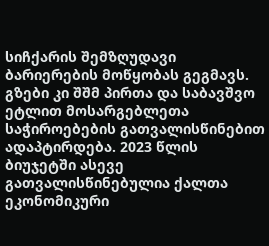სიჩქარის შემზღუდავი ბარიერების მოწყობას გეგმავს. გზები კი შშმ პირთა და საბავშვო ეტლით მოსარგებლეთა საჭიროებების გათვალისწინებით ადაპტირდება. 2023 წლის ბიუჯეტში ასევე გათვალისწინებულია ქალთა ეკონომიკური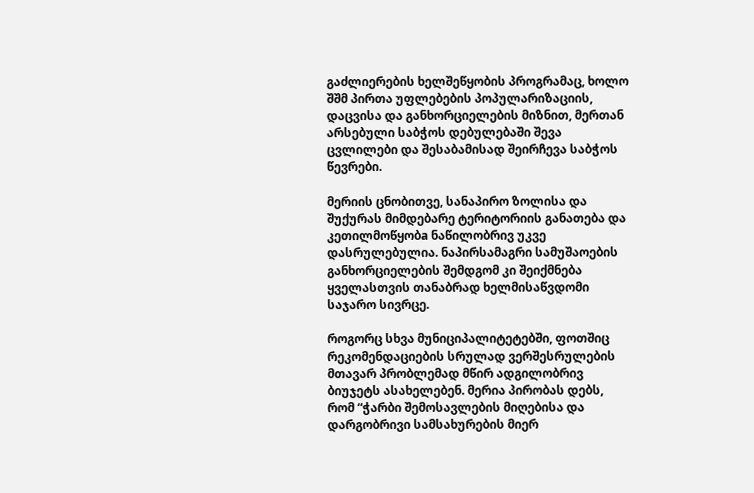გაძლიერების ხელშეწყობის პროგრამაც, ხოლო შშმ პირთა უფლებების პოპულარიზაციის, დაცვისა და განხორციელების მიზნით, მერთან არსებული საბჭოს დებულებაში შევა ცვლილები და შესაბამისად შეირჩევა საბჭოს წევრები.

მერიის ცნობითვე, სანაპირო ზოლისა და შუქურას მიმდებარე ტერიტორიის განათება და კეთილმოწყობa ნაწილობრივ უკვე დასრულებულია. ნაპირსამაგრი სამუშაოების განხორციელების შემდგომ კი შეიქმნება ყველასთვის თანაბრად ხელმისაწვდომი საჯარო სივრცე.

როგორც სხვა მუნიციპალიტეტებში, ფოთშიც რეკომენდაციების სრულად ვერშესრულების მთავარ პრობლემად მწირ ადგილობრივ ბიუჯეტს ასახელებენ. მერია პირობას დებს, რომ “ჭარბი შემოსავლების მიღებისა და დარგობრივი სამსახურების მიერ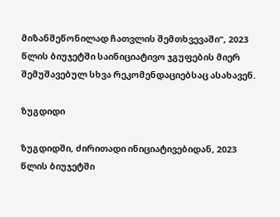მიზანშეწონილად ჩათვლის შემთხვევაში”, 2023 წლის ბიუჯეტში საინიციატივო ჯგუფების მიერ შემუშავებულ სხვა რეკომენდაციებსაც ასახავენ.

ზუგდიდი

ზუგდიდში, ძირითადი ინიციატივებიდან, 2023 წლის ბიუჯეტში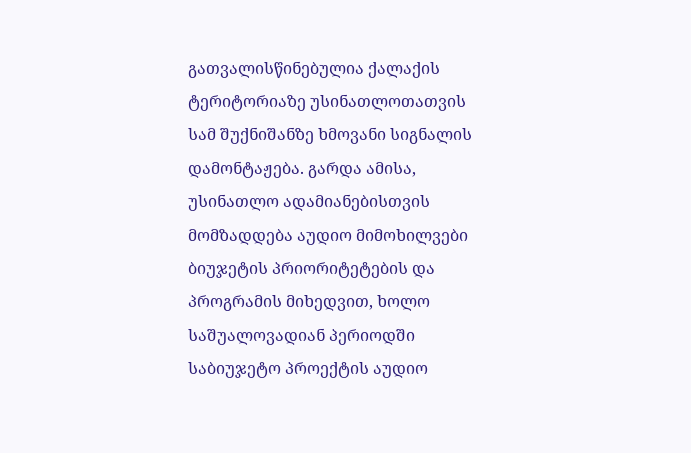გათვალისწინებულია ქალაქის ტერიტორიაზე უსინათლოთათვის სამ შუქნიშანზე ხმოვანი სიგნალის დამონტაჟება. გარდა ამისა, უსინათლო ადამიანებისთვის მომზადდება აუდიო მიმოხილვები ბიუჯეტის პრიორიტეტების და პროგრამის მიხედვით, ხოლო საშუალოვადიან პერიოდში საბიუჯეტო პროექტის აუდიო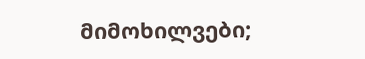მიმოხილვები;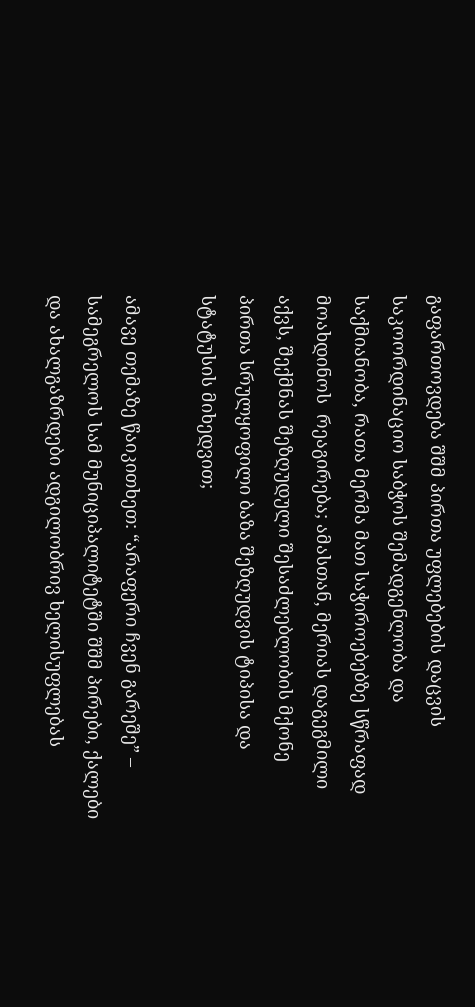გაფართოვდება შშმ პირთა უფლებების დაცვის საკოორდინაციო საბჭოს შემადგენლობა და საქმიანობა, რათა მერმა მათ საჭიროებებზე სწრაფად მოახდინოს  რეაგირება; ამასთან, მერიას დაგეგმილი აქვს, შექმნას შეზღუდული შესაძლებლობის მქონე პირთა სრულყოფილი ბაზა შეზღუდვის ტიპისა და სტატუსის მიხედვით;

ამავე თემაზე წაიკითხეთ: “არაფერი ჩვენ გარეშე” – სამეგრელოს სამ მუნიციპალიტეტში შშმ პირები, ქალები და ახალგაზრდები ადგილობრივ ხელისუფლებას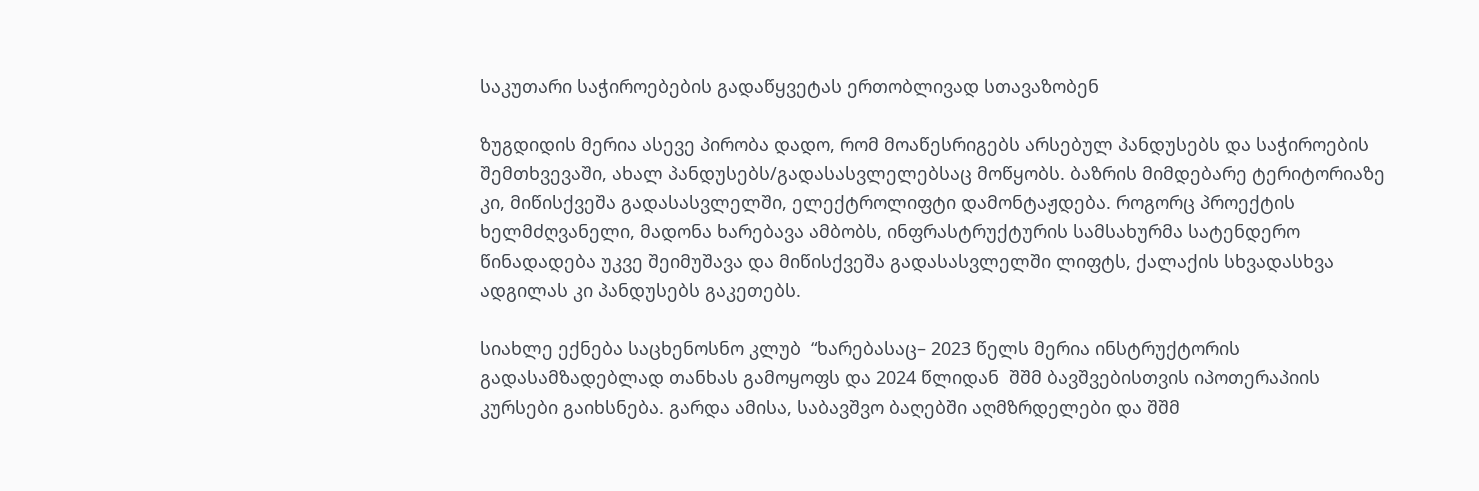საკუთარი საჭიროებების გადაწყვეტას ერთობლივად სთავაზობენ

ზუგდიდის მერია ასევე პირობა დადო, რომ მოაწესრიგებს არსებულ პანდუსებს და საჭიროების შემთხვევაში, ახალ პანდუსებს/გადასასვლელებსაც მოწყობს. ბაზრის მიმდებარე ტერიტორიაზე კი, მიწისქვეშა გადასასვლელში, ელექტროლიფტი დამონტაჟდება. როგორც პროექტის ხელმძღვანელი, მადონა ხარებავა ამბობს, ინფრასტრუქტურის სამსახურმა სატენდერო წინადადება უკვე შეიმუშავა და მიწისქვეშა გადასასვლელში ლიფტს, ქალაქის სხვადასხვა ადგილას კი პანდუსებს გაკეთებს.

სიახლე ექნება საცხენოსნო კლუბ  “ხარებასაც– 2023 წელს მერია ინსტრუქტორის გადასამზადებლად თანხას გამოყოფს და 2024 წლიდან  შშმ ბავშვებისთვის იპოთერაპიის კურსები გაიხსნება. გარდა ამისა, საბავშვო ბაღებში აღმზრდელები და შშმ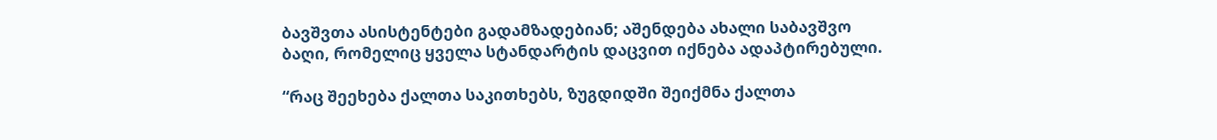ბავშვთა ასისტენტები გადამზადებიან; აშენდება ახალი საბავშვო ბაღი, რომელიც ყველა სტანდარტის დაცვით იქნება ადაპტირებული.

“რაც შეეხება ქალთა საკითხებს, ზუგდიდში შეიქმნა ქალთა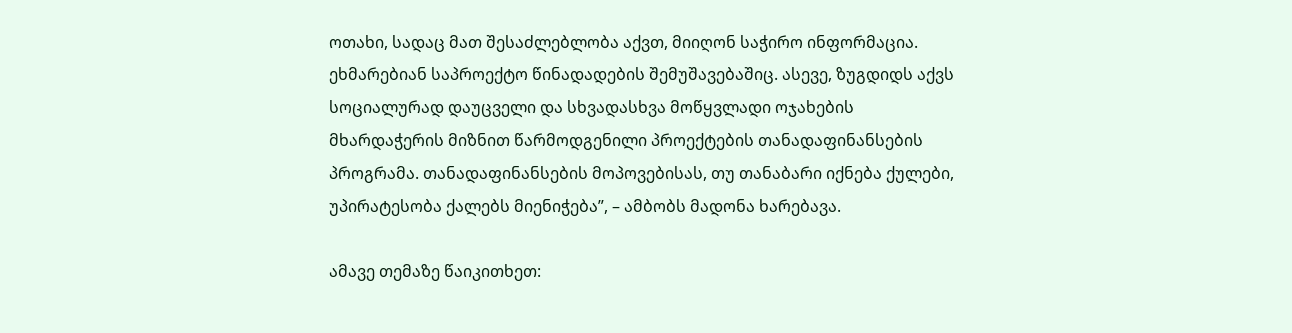ოთახი, სადაც მათ შესაძლებლობა აქვთ, მიიღონ საჭირო ინფორმაცია. ეხმარებიან საპროექტო წინადადების შემუშავებაშიც. ასევე, ზუგდიდს აქვს სოციალურად დაუცველი და სხვადასხვა მოწყვლადი ოჯახების მხარდაჭერის მიზნით წარმოდგენილი პროექტების თანადაფინანსების პროგრამა. თანადაფინანსების მოპოვებისას, თუ თანაბარი იქნება ქულები, უპირატესობა ქალებს მიენიჭება”, – ამბობს მადონა ხარებავა.

ამავე თემაზე წაიკითხეთ: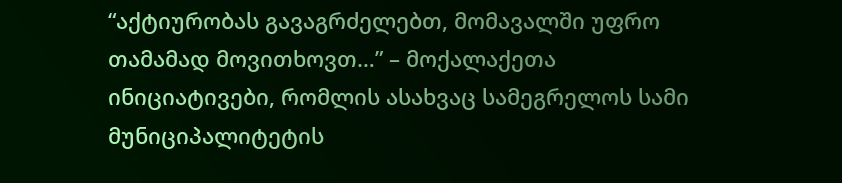“აქტიურობას გავაგრძელებთ, მომავალში უფრო თამამად მოვითხოვთ…” – მოქალაქეთა ინიციატივები, რომლის ასახვაც სამეგრელოს სამი მუნიციპალიტეტის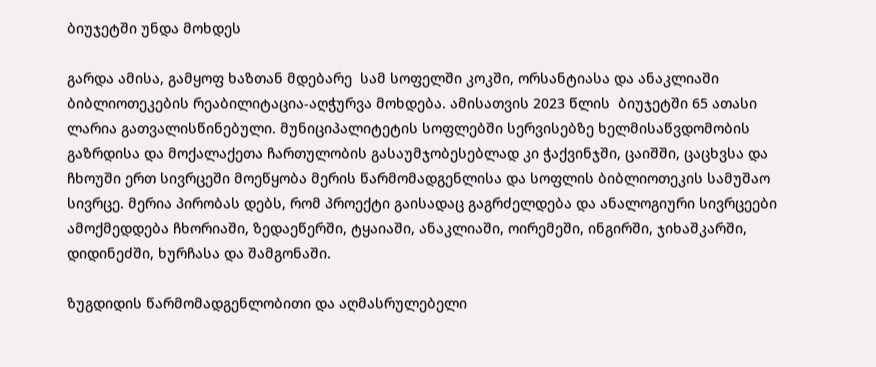ბიუჯეტში უნდა მოხდეს

გარდა ამისა, გამყოფ ხაზთან მდებარე  სამ სოფელში კოკში, ორსანტიასა და ანაკლიაში ბიბლიოთეკების რეაბილიტაცია-აღჭურვა მოხდება. ამისათვის 2023 წლის  ბიუჯეტში 65 ათასი ლარია გათვალისწინებული. მუნიციპალიტეტის სოფლებში სერვისებზე ხელმისაწვდომობის გაზრდისა და მოქალაქეთა ჩართულობის გასაუმჯობესებლად კი ჭაქვინჯში, ცაიშში, ცაცხვსა და ჩხოუში ერთ სივრცეში მოეწყობა მერის წარმომადგენლისა და სოფლის ბიბლიოთეკის სამუშაო სივრცე. მერია პირობას დებს, რომ პროექტი გაისადაც გაგრძელდება და ანალოგიური სივრცეები ამოქმედდება ჩხორიაში, ზედაეწერში, ტყაიაში, ანაკლიაში, ოირემეში, ინგირში, ჯიხაშკარში, დიდინეძში, ხურჩასა და შამგონაში.

ზუგდიდის წარმომადგენლობითი და აღმასრულებელი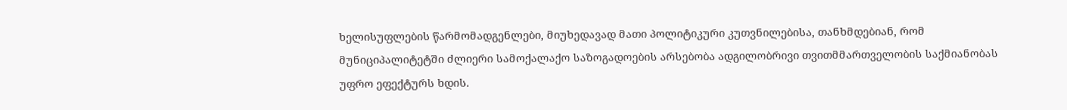ხელისუფლების წარმომადგენლები, მიუხედავად მათი პოლიტიკური კუთვნილებისა, თანხმდებიან, რომ მუნიციპალიტეტში ძლიერი სამოქალაქო საზოგადოების არსებობა ადგილობრივი თვითმმართველობის საქმიანობას უფრო ეფექტურს ხდის.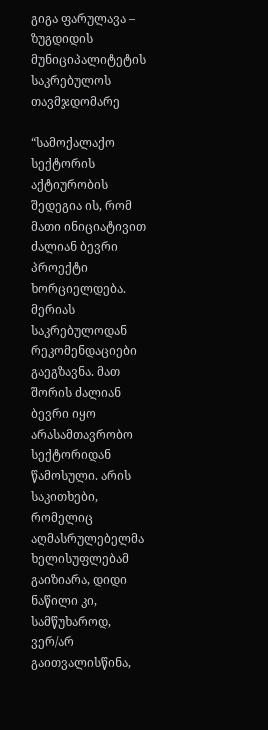გიგა ფარულავა – ზუგდიდის მუნიციპალიტეტის საკრებულოს თავმჯდომარე

“სამოქალაქო სექტორის აქტიურობის შედეგია ის, რომ მათი ინიციატივით ძალიან ბევრი პროექტი ხორციელდება. მერიას საკრებულოდან რეკომენდაციები გაეგზავნა. მათ შორის ძალიან ბევრი იყო არასამთავრობო სექტორიდან წამოსული. არის საკითხები, რომელიც აღმასრულებელმა ხელისუფლებამ გაიზიარა, დიდი ნაწილი კი, სამწუხაროდ, ვერ/არ გაითვალისწინა,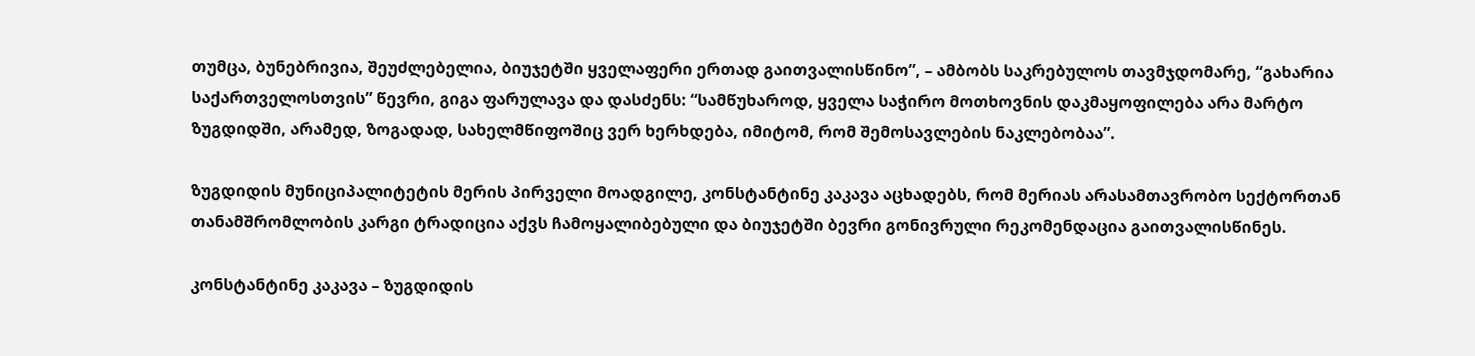თუმცა, ბუნებრივია, შეუძლებელია, ბიუჯეტში ყველაფერი ერთად გაითვალისწინო”, – ამბობს საკრებულოს თავმჯდომარე, “გახარია საქართველოსთვის” წევრი, გიგა ფარულავა და დასძენს: “სამწუხაროდ, ყველა საჭირო მოთხოვნის დაკმაყოფილება არა მარტო ზუგდიდში, არამედ, ზოგადად, სახელმწიფოშიც ვერ ხერხდება, იმიტომ, რომ შემოსავლების ნაკლებობაა”.

ზუგდიდის მუნიციპალიტეტის მერის პირველი მოადგილე, კონსტანტინე კაკავა აცხადებს, რომ მერიას არასამთავრობო სექტორთან თანამშრომლობის კარგი ტრადიცია აქვს ჩამოყალიბებული და ბიუჯეტში ბევრი გონივრული რეკომენდაცია გაითვალისწინეს.

კონსტანტინე კაკავა – ზუგდიდის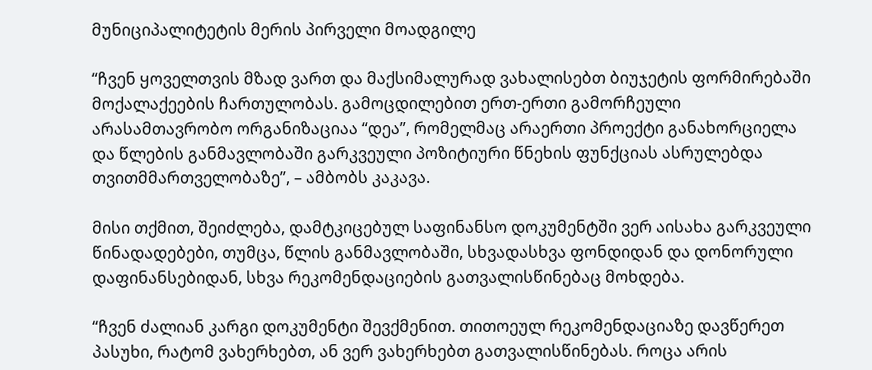მუნიციპალიტეტის მერის პირველი მოადგილე

“ჩვენ ყოველთვის მზად ვართ და მაქსიმალურად ვახალისებთ ბიუჯეტის ფორმირებაში მოქალაქეების ჩართულობას. გამოცდილებით ერთ-ერთი გამორჩეული არასამთავრობო ორგანიზაციაა “დეა”, რომელმაც არაერთი პროექტი განახორციელა და წლების განმავლობაში გარკვეული პოზიტიური წნეხის ფუნქციას ასრულებდა თვითმმართველობაზე”, – ამბობს კაკავა.

მისი თქმით, შეიძლება, დამტკიცებულ საფინანსო დოკუმენტში ვერ აისახა გარკვეული წინადადებები, თუმცა, წლის განმავლობაში, სხვადასხვა ფონდიდან და დონორული დაფინანსებიდან, სხვა რეკომენდაციების გათვალისწინებაც მოხდება.

“ჩვენ ძალიან კარგი დოკუმენტი შევქმენით. თითოეულ რეკომენდაციაზე დავწერეთ პასუხი, რატომ ვახერხებთ, ან ვერ ვახერხებთ გათვალისწინებას. როცა არის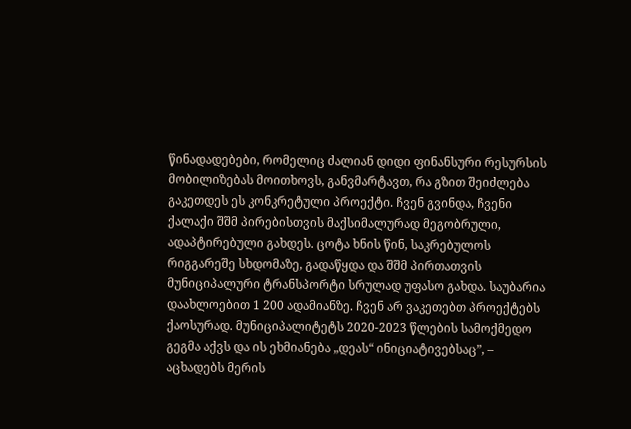წინადადებები, რომელიც ძალიან დიდი ფინანსური რესურსის მობილიზებას მოითხოვს, განვმარტავთ, რა გზით შეიძლება გაკეთდეს ეს კონკრეტული პროექტი. ჩვენ გვინდა, ჩვენი ქალაქი შშმ პირებისთვის მაქსიმალურად მეგობრული, ადაპტირებული გახდეს. ცოტა ხნის წინ, საკრებულოს რიგგარეშე სხდომაზე, გადაწყდა და შშმ პირთათვის მუნიციპალური ტრანსპორტი სრულად უფასო გახდა. საუბარია დაახლოებით 1 200 ადამიანზე. ჩვენ არ ვაკეთებთ პროექტებს ქაოსურად. მუნიციპალიტეტს 2020-2023 წლების სამოქმედო გეგმა აქვს და ის ეხმიანება „დეას“ ინიციატივებსაც”, – აცხადებს მერის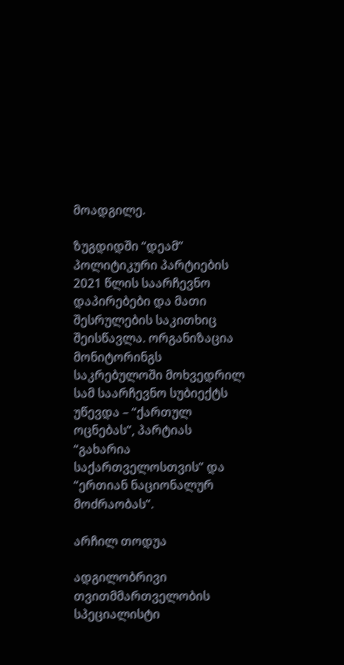მოადგილე.

ზუგდიდში “დეამ” პოლიტიკური პარტიების 2021 წლის საარჩევნო დაპირებები და მათი შესრულების საკითხიც შეისწავლა. ორგანიზაცია მონიტორინგს საკრებულოში მოხვედრილ სამ საარჩევნო სუბიექტს უწევდა – “ქართულ ოცნებას”, პარტიას “გახარია საქართველოსთვის” და “ერთიან ნაციონალურ მოძრაობას”.

არჩილ თოდუა

ადგილობრივი თვითმმართველობის სპეციალისტი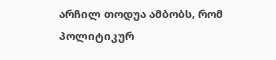არჩილ თოდუა ამბობს, რომ პოლიტიკურ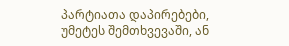პარტიათა დაპირებები, უმეტეს შემთხვევაში, ან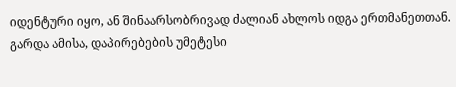იდენტური იყო, ან შინაარსობრივად ძალიან ახლოს იდგა ერთმანეთთან. გარდა ამისა, დაპირებების უმეტესი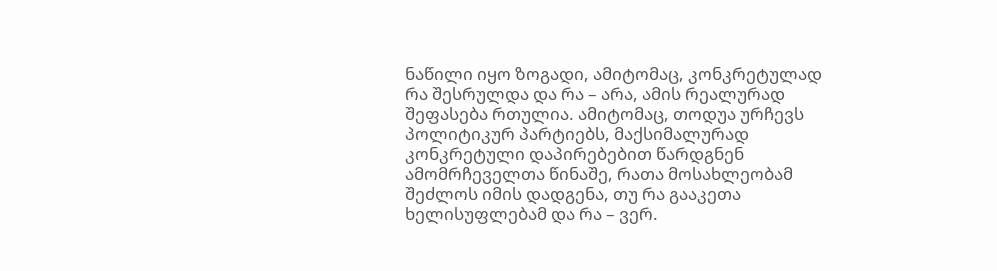ნაწილი იყო ზოგადი, ამიტომაც, კონკრეტულად რა შესრულდა და რა – არა, ამის რეალურად შეფასება რთულია. ამიტომაც, თოდუა ურჩევს პოლიტიკურ პარტიებს, მაქსიმალურად კონკრეტული დაპირებებით წარდგნენ ამომრჩეველთა წინაშე, რათა მოსახლეობამ შეძლოს იმის დადგენა, თუ რა გააკეთა ხელისუფლებამ და რა – ვერ.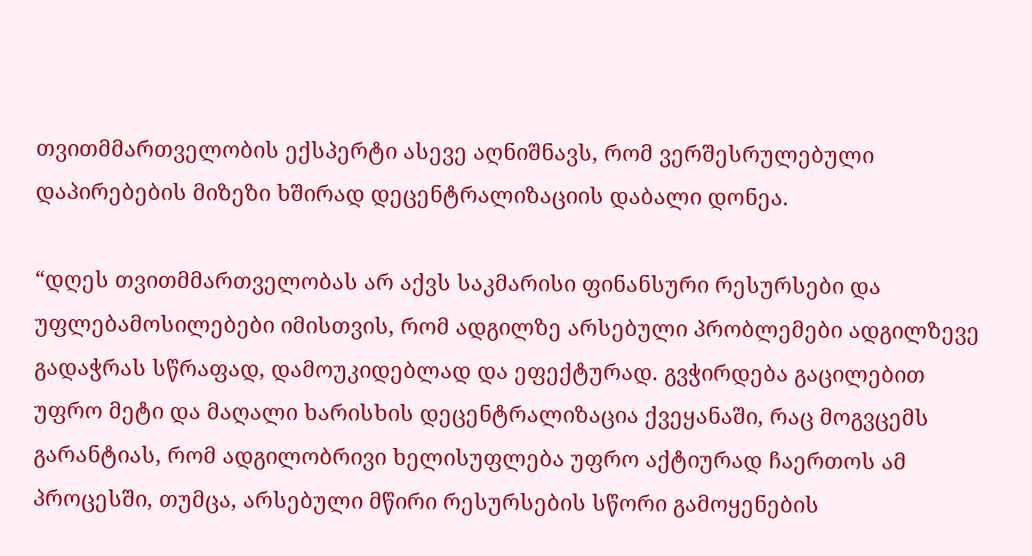თვითმმართველობის ექსპერტი ასევე აღნიშნავს, რომ ვერშესრულებული დაპირებების მიზეზი ხშირად დეცენტრალიზაციის დაბალი დონეა.

“დღეს თვითმმართველობას არ აქვს საკმარისი ფინანსური რესურსები და უფლებამოსილებები იმისთვის, რომ ადგილზე არსებული პრობლემები ადგილზევე გადაჭრას სწრაფად, დამოუკიდებლად და ეფექტურად. გვჭირდება გაცილებით უფრო მეტი და მაღალი ხარისხის დეცენტრალიზაცია ქვეყანაში, რაც მოგვცემს გარანტიას, რომ ადგილობრივი ხელისუფლება უფრო აქტიურად ჩაერთოს ამ პროცესში, თუმცა, არსებული მწირი რესურსების სწორი გამოყენების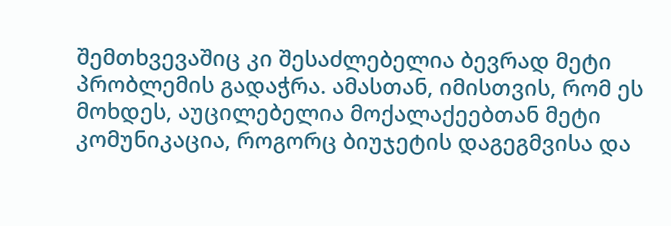შემთხვევაშიც კი შესაძლებელია ბევრად მეტი პრობლემის გადაჭრა. ამასთან, იმისთვის, რომ ეს მოხდეს, აუცილებელია მოქალაქეებთან მეტი კომუნიკაცია, როგორც ბიუჯეტის დაგეგმვისა და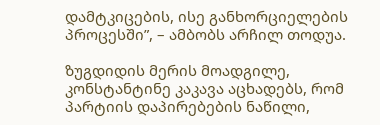დამტკიცების, ისე განხორციელების პროცესში”, – ამბობს არჩილ თოდუა.

ზუგდიდის მერის მოადგილე, კონსტანტინე კაკავა აცხადებს, რომ პარტიის დაპირებების ნაწილი,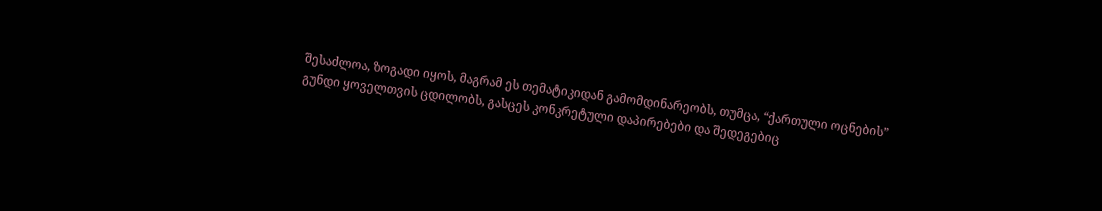შესაძლოა, ზოგადი იყოს, მაგრამ ეს თემატიკიდან გამომდინარეობს, თუმცა, “ქართული ოცნების” გუნდი ყოველთვის ცდილობს, გასცეს კონკრეტული დაპირებები და შედეგებიც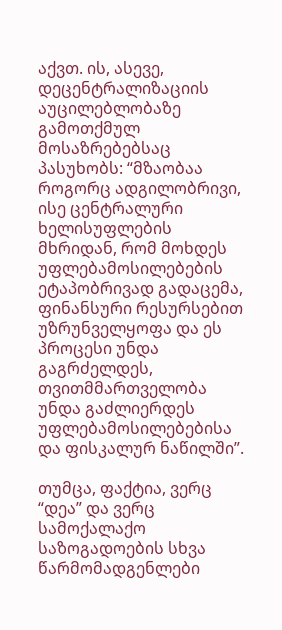აქვთ. ის, ასევე, დეცენტრალიზაციის აუცილებლობაზე გამოთქმულ მოსაზრებებსაც პასუხობს: “მზაობაა როგორც ადგილობრივი, ისე ცენტრალური ხელისუფლების მხრიდან, რომ მოხდეს უფლებამოსილებების ეტაპობრივად გადაცემა, ფინანსური რესურსებით უზრუნველყოფა და ეს პროცესი უნდა გაგრძელდეს, თვითმმართველობა უნდა გაძლიერდეს უფლებამოსილებებისა და ფისკალურ ნაწილში”.

თუმცა, ფაქტია, ვერც “დეა” და ვერც სამოქალაქო საზოგადოების სხვა წარმომადგენლები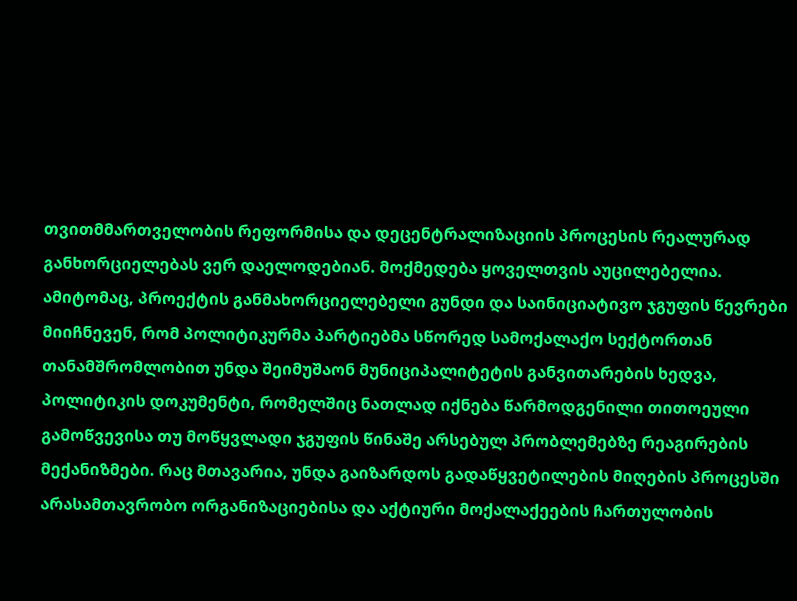თვითმმართველობის რეფორმისა და დეცენტრალიზაციის პროცესის რეალურად განხორციელებას ვერ დაელოდებიან. მოქმედება ყოველთვის აუცილებელია. ამიტომაც, პროექტის განმახორციელებელი გუნდი და საინიციატივო ჯგუფის წევრები მიიჩნევენ, რომ პოლიტიკურმა პარტიებმა სწორედ სამოქალაქო სექტორთან თანამშრომლობით უნდა შეიმუშაონ მუნიციპალიტეტის განვითარების ხედვა, პოლიტიკის დოკუმენტი, რომელშიც ნათლად იქნება წარმოდგენილი თითოეული გამოწვევისა თუ მოწყვლადი ჯგუფის წინაშე არსებულ პრობლემებზე რეაგირების მექანიზმები. რაც მთავარია, უნდა გაიზარდოს გადაწყვეტილების მიღების პროცესში არასამთავრობო ორგანიზაციებისა და აქტიური მოქალაქეების ჩართულობის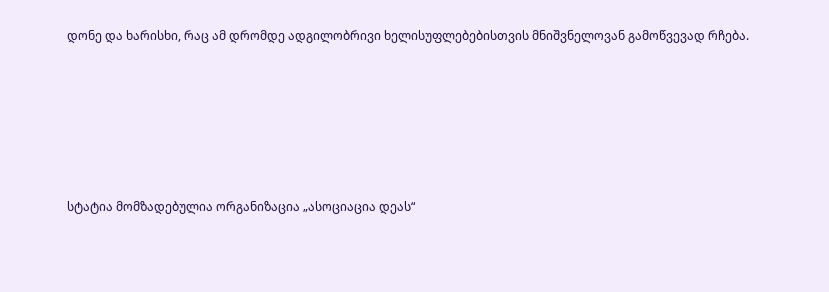დონე და ხარისხი, რაც ამ დრომდე ადგილობრივი ხელისუფლებებისთვის მნიშვნელოვან გამოწვევად რჩება.









სტატია მომზადებულია ორგანიზაცია „ასოციაცია დეას“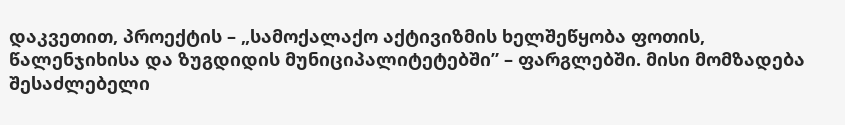დაკვეთით, პროექტის – „სამოქალაქო აქტივიზმის ხელშეწყობა ფოთის, წალენჯიხისა და ზუგდიდის მუნიციპალიტეტებში” – ფარგლებში. მისი მომზადება შესაძლებელი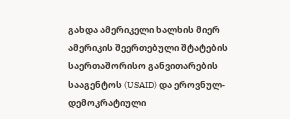გახდა ამერიკელი ხალხის მიერ ამერიკის შეერთებული შტატების საერთაშორისო განვითარების სააგენტოს (USAID) და ეროვნულ-დემოკრატიული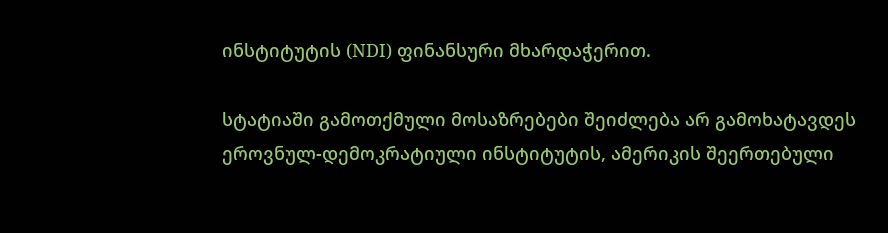ინსტიტუტის (NDI) ფინანსური მხარდაჭერით.

სტატიაში გამოთქმული მოსაზრებები შეიძლება არ გამოხატავდეს ეროვნულ-დემოკრატიული ინსტიტუტის, ამერიკის შეერთებული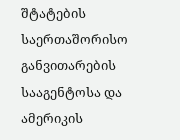შტატების საერთაშორისო განვითარების სააგენტოსა და ამერიკის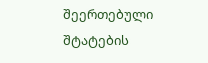შეერთებული შტატების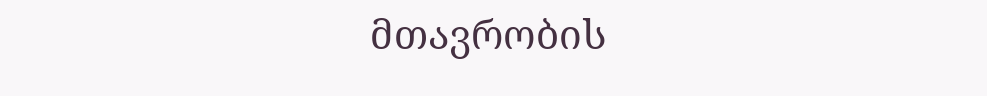მთავრობის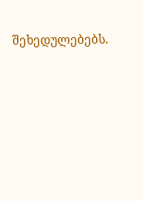შეხედულებებს.